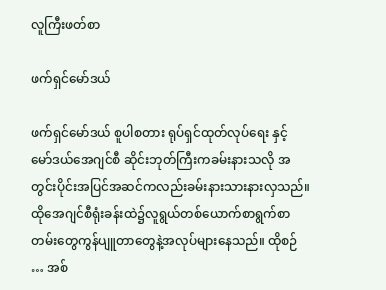လူကြီးဖတ်စာ

ဖက်ရှင်မော်ဒယ်

ဖက်ရှင်မော်ဒယ် စူပါစတား ရုပ်ရှင်ထုတ်လုပ်ရေး နှင့် မော်ဒယ်အေဂျင်စီ ဆိုင်းဘုတ်ကြီးကခမ်းနားသလို အတွင်းပိုင်းအပြင်အဆင်ကလည်းခမ်းနားသားနားလှသည်။ ထိုအေဂျင်စီရုံးခန်းထဲ၌လူရွယ်တစ်ယောက်စာရွက်စာတမ်းတွေကွန်ပျူတာတွေနဲ့အလုပ်များနေသည်။ ထိုစဉ် … အစ်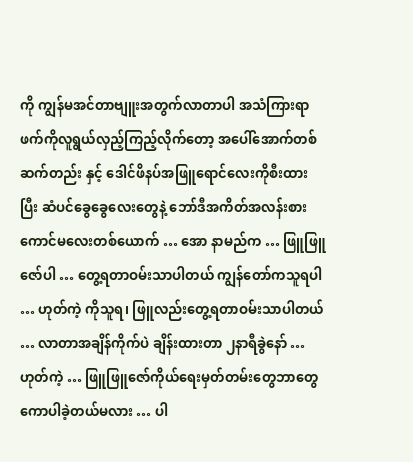ကို ကျွန်မအင်တာဗျူးအတွက်လာတာပါ အသံကြားရာဖက်ကိုလူရွယ်လှည့်ကြည့်လိုက်တော့ အပေါ်အောက်တစ်ဆက်တည်း နှင့် ဒေါင်ဖိနပ်အဖြူရောင်လေးကိုစီးထားပြီး ဆံပင်ခွေခွေလေးတွေနဲ့ ဘော်ဒီအကိတ်အလန်းစားကောင်မလေးတစ်ယောက် … အော နာမည်က … ဖြူဖြူဇော်ပါ … တွေ့ရတာဝမ်းသာပါတယ် ကျွန်တော်ကသူရပါ … ဟုတ်ကဲ့ ကိုသူရ၊ ဖြူလည်းတွေ့ရတာဝမ်းသာပါတယ် … လာတာအချိန်ကိုက်ပဲ ချိန်းထားတာ ၂နာရီခွဲနော် … ဟုတ်ကဲ့ … ဖြူဖြူဇော်ကိုယ်ရေးမှတ်တမ်းတွေဘာတွေကောပါခဲ့တယ်မလား … ပါ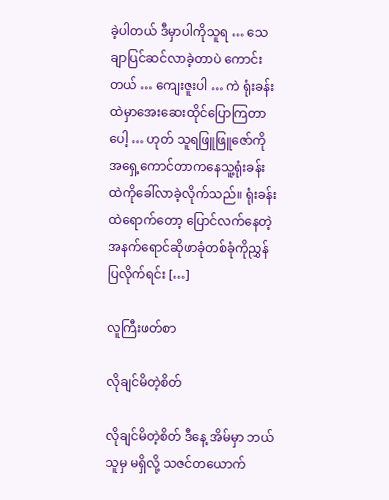ခဲ့ပါတယ် ဒီမှာပါကိုသူရ … သေချာပြင်ဆင်လာခဲ့တာပဲ ကောင်းတယ် … ကျေးဇူးပါ … ကဲ ရုံးခန်းထဲမှာအေးဆေးထိုင်ပြောကြတာပေါ့ … ဟုတ် သူရဖြူဖြူဇော်ကိုအရှေ့ကောင်တာကနေသူ့ရုံးခန်းထဲကိုခေါ်လာခဲ့လိုက်သည်။ ရုံးခန်းထဲရောက်တော့ ပြောင်လက်နေတဲ့အနက်ရောင်ဆိုဖာခုံတစ်ခုံကိုညွှန်ပြလိုက်ရင်း […]

လူကြီးဖတ်စာ

လိုချင်မိတဲ့စိတ်

လိုချင်မိတဲ့စိတ် ဒီနေ့ အိမ်မှာ ဘယ်သူမှ မရှိလို့ သဇင်တယောက်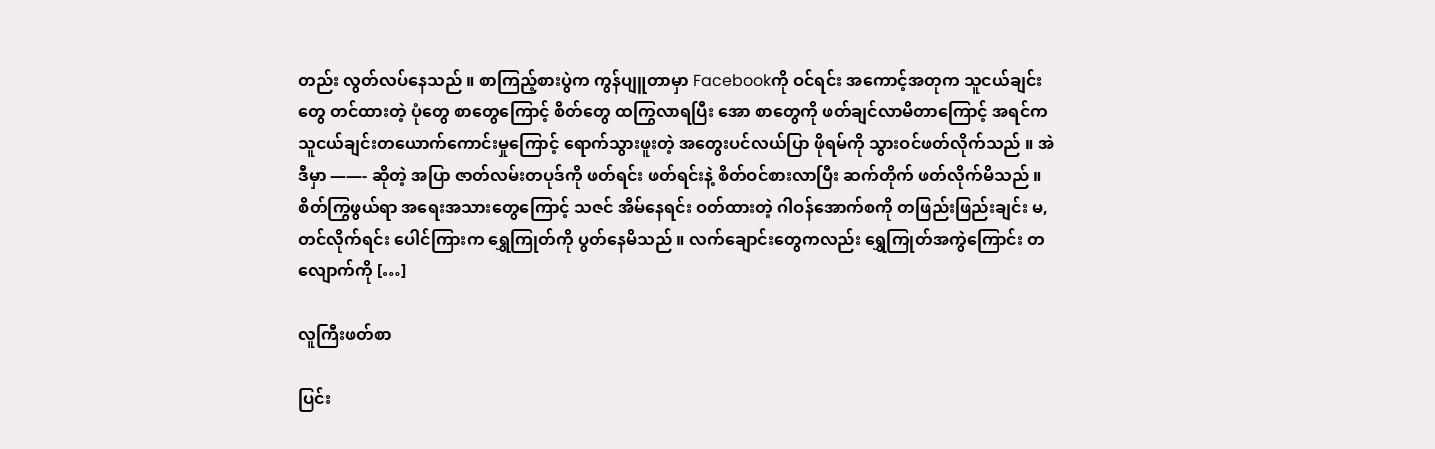တည်း လွတ်လပ်နေသည် ။ စာကြည့်စားပွဲက ကွန်ပျူတာမှာ Facebookကို ဝင်ရင်း အကောင့်အတုက သူငယ်ချင်းတွေ တင်ထားတဲ့ ပုံတွေ စာတွေကြောင့် စိတ်တွေ ထကြွလာရပြီး အော စာတွေကို ဖတ်ချင်လာမိတာကြောင့် အရင်က သူငယ်ချင်းတယောက်ကောင်းမှုကြောင့် ရောက်သွားဖူးတဲ့ အတွေးပင်လယ်ပြာ ဖိုရမ်ကို သွားဝင်ဖတ်လိုက်သည် ။ အဲဒီမှာ ——- ဆိုတဲ့ အပြာ ဇာတ်လမ်းတပုဒ်ကို ဖတ်ရင်း ဖတ်ရင်းနဲ့ စိတ်ဝင်စားလာပြီး ဆက်တိုက် ဖတ်လိုက်မိသည် ။ စိတ်ကြွဖွယ်ရာ အရေးအသားတွေကြောင့် သဇင် အိမ်နေရင်း ဝတ်ထားတဲ့ ဂါဝန်အောက်စကို တဖြည်းဖြည်းချင်း မ,တင်လိုက်ရင်း ပေါင်ကြားက ရွှေကြုတ်ကို ပွတ်နေမိသည် ။ လက်ချောင်းတွေကလည်း ရွှေကြုတ်အကွဲကြောင်း တလျောက်ကို […]

လူကြီးဖတ်စာ

ပြင်း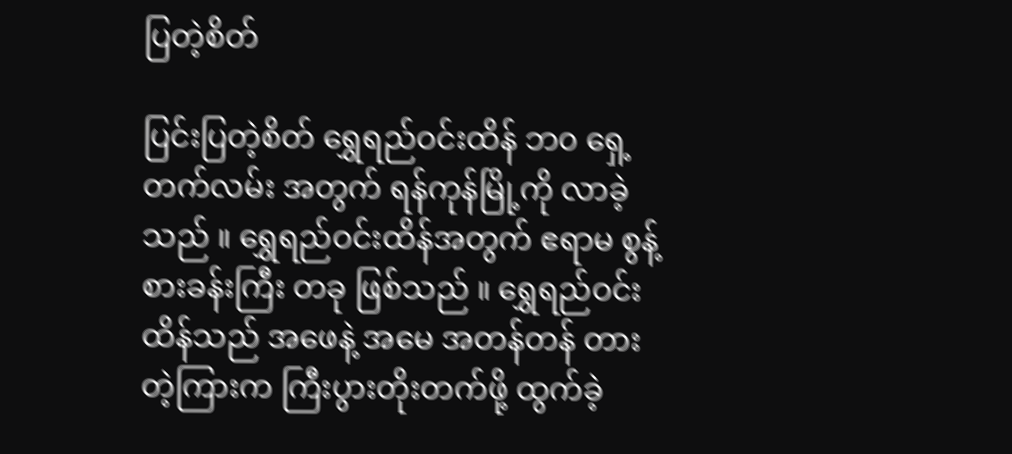ပြတဲ့စိတ်

ပြင်းပြတဲ့စိတ် ရွှေရည်ဝင်းထိန် ဘ၀ ရှေ့တက်လမ်း အတွက် ရန်ကုန်မြို့ကို လာခဲ့သည် ။ ရွှေရည်ဝင်းထိန်အတွက် ဧရာမ စွန့်စားခန်းကြီး တခု ဖြစ်သည် ။ ရွှေရည်ဝင်းထိန်သည် အဖေနဲ့ အမေ အတန်တန် တားတဲ့ကြားက ကြီးပွားတိုးတက်ဖို့ ထွက်ခဲ့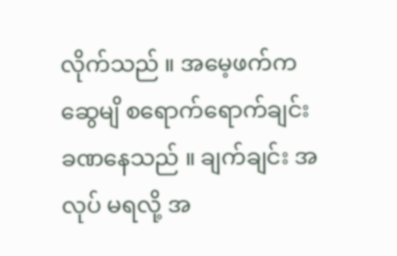လိုက်သည် ။ အမေ့ဖက်က ဆွေမျိ စရောက်ရောက်ချင်း ခဏနေသည် ။ ချက်ချင်း အလုပ် မရလို့ အ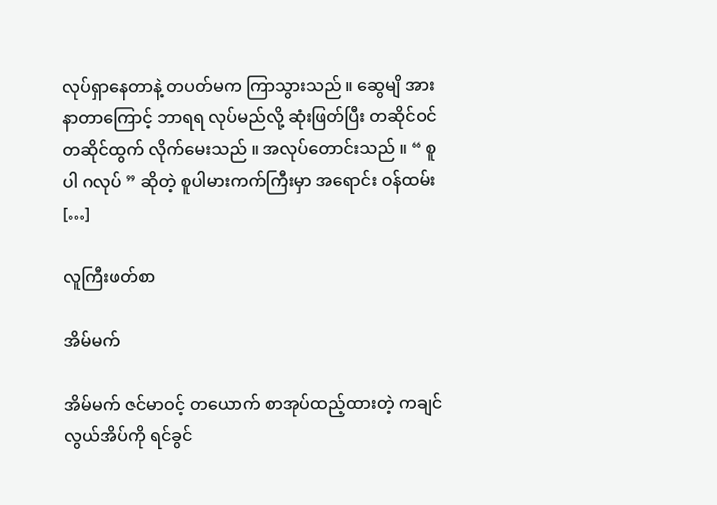လုပ်ရှာနေတာနဲ့ တပတ်မက ကြာသွားသည် ။ ဆွေမျိ အားနာတာကြောင့် ဘာရရ လုပ်မည်လို့ ဆုံးဖြတ်ပြီး တဆိုင်ဝင် တဆိုင်ထွက် လိုက်မေးသည် ။ အလုပ်တောင်းသည် ။ “ စူပါ ဂလုပ် ” ဆိုတဲ့ စူပါမားကက်ကြီးမှာ အရောင်း ဝန်ထမ်း […]

လူကြီးဖတ်စာ

အိမ်မက်

အိမ်မက် ဇင်မာဝင့် တယောက် စာအုပ်ထည့်ထားတဲ့ ကချင်လွယ်အိပ်ကို ရင်ခွင်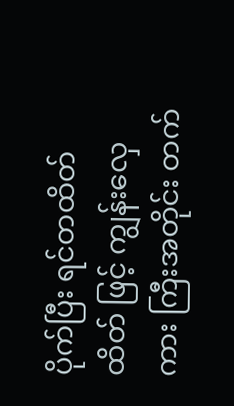ပိုက်ပြီး ရင်တထိတ်ထိတ် ဖြင့် ကျွန်းလှေကား ကြီးအတိုင်း တက်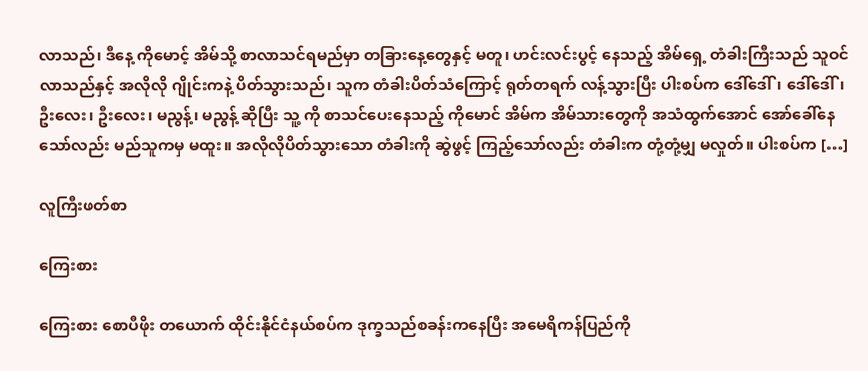လာသည်၊ ဒီနေ့ ကိုမောင့် အိမ်သို့ စာလာသင်ရမည်မှာ တခြားနေ့တွေနှင့် မတူ၊ ဟင်းလင်းပွင့် နေသည့် အိမ်ရှေ့ တံခါးကြီးသည် သူဝင်လာသည်နှင့် အလိုလို ဂျိုင်းကနဲ့ ပိတ်သွားသည်၊ သူက တံခါးပိတ်သံကြောင့် ရုတ်တရက် လန့်သွားပြီး ပါးစပ်က ဒေါ်ဒေါ်၊ ဒေါ်ဒေါ်၊ ဦးလေး၊ ဦးလေး၊ မညွန့်၊ မညွန့် ဆိုပြီး သူ့ ကို စာသင်ပေးနေသည့် ကိုမောင် အိမ်က အိမ်သားတွေကို အသံထွက်အောင် အော်ခေါ်နေသော်လည်း မည်သူကမှ မထူး။ အလိုလိုပိတ်သွားသော တံခါးကို ဆွဲဖွင့် ကြည့်သော်လည်း တံခါးက တုံ့တုံ့မျှ မလှုတ်။ ပါးစပ်က […]

လူကြီးဖတ်စာ

ကြေးစား

ကြေးစား စောပီဖိုး တယောက် ထိုင်းနိုင်ငံနယ်စပ်က ဒုက္ခသည်စခန်းကနေပြီး အမေရိကန်ပြည်ကို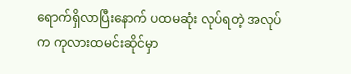ရောက်ရှိလာပြီးနောက် ပထမဆုံး လုပ်ရတဲ့ အလုပ်က ကုလားထမင်းဆိုင်မှာ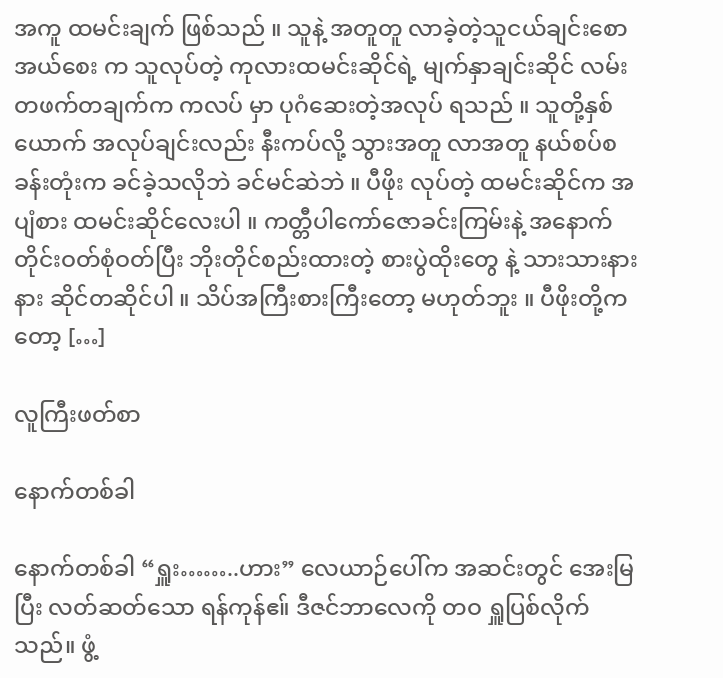အကူ ထမင်းချက် ဖြစ်သည် ။ သူနဲ့ အတူတူ လာခဲ့တဲ့သူငယ်ချင်းစောအယ်စေး က သူလုပ်တဲ့ ကုလားထမင်းဆိုင်ရဲ့ မျက်နှာချင်းဆိုင် လမ်းတဖက်တချက်က ကလပ် မှာ ပုဂံဆေးတဲ့အလုပ် ရသည် ။ သူတို့နှစ်ယောက် အလုပ်ချင်းလည်း နီးကပ်လို့ သွားအတူ လာအတူ နယ်စပ်စခန်းတုံးက ခင်ခဲ့သလိုဘဲ ခင်မင်ဆဲဘဲ ။ ပီဖိုး လုပ်တဲ့ ထမင်းဆိုင်က အပျံစား ထမင်းဆိုင်လေးပါ ။ ကတ္တီပါကော်ဇောခင်းကြမ်းနဲ့ အနောက်တိုင်းဝတ်စုံဝတ်ပြီး ဘိုးတိုင်စည်းထားတဲ့ စားပွဲထိုးတွေ နဲ့ သားသားနားနား ဆိုင်တဆိုင်ပါ ။ သိပ်အကြီးစားကြီးတော့ မဟုတ်ဘူး ။ ပီဖိုးတို့ကတော့ […]

လူကြီးဖတ်စာ

နောက်တစ်ခါ

နောက်တစ်ခါ “ရှူး……..ဟား” လေယာဉ်ပေါ်က အဆင်းတွင် အေးမြပြီး လတ်ဆတ်သော ရန်ကုန်ဧ။် ဒီဇင်ဘာလေကို တဝ ရှူပြစ်လိုက်သည်။ ဖွံ့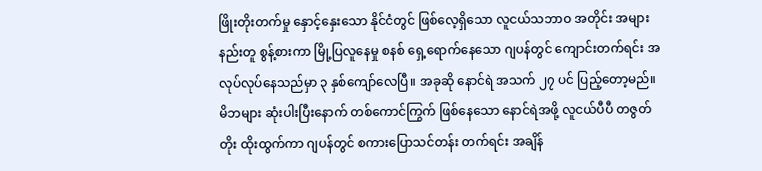ဖြိုးတိုးတက်မှု နှောင့်နှေးသော နိုင်ငံတွင် ဖြစ်လေ့ရှိသော လူငယ်သဘာဝ အတိုင်း အများနည်းတူ စွန့်စားကာ မြို့ပြလူနေမှု စနစ် ရှေ့ရောက်နေသော ဂျပန်တွင် ကျောင်းတက်ရင်း အလုပ်လုပ်နေသည်မှာ ၃ နှစ်ကျော်လေပြီ။ အခုဆို နောင်ရဲ အသက် ၂၇ ပင် ပြည့်တော့မည်။ မိဘများ ဆုံးပါးပြီးနောက် တစ်ကောင်ကြွက် ဖြစ်နေသော နောင်ရဲအဖို့ လူငယ်ပီပီ တဇွတ်တိုး ထိုးထွက်ကာ ဂျပန်တွင် စကားပြောသင်တန်း တက်ရင်း အချိန်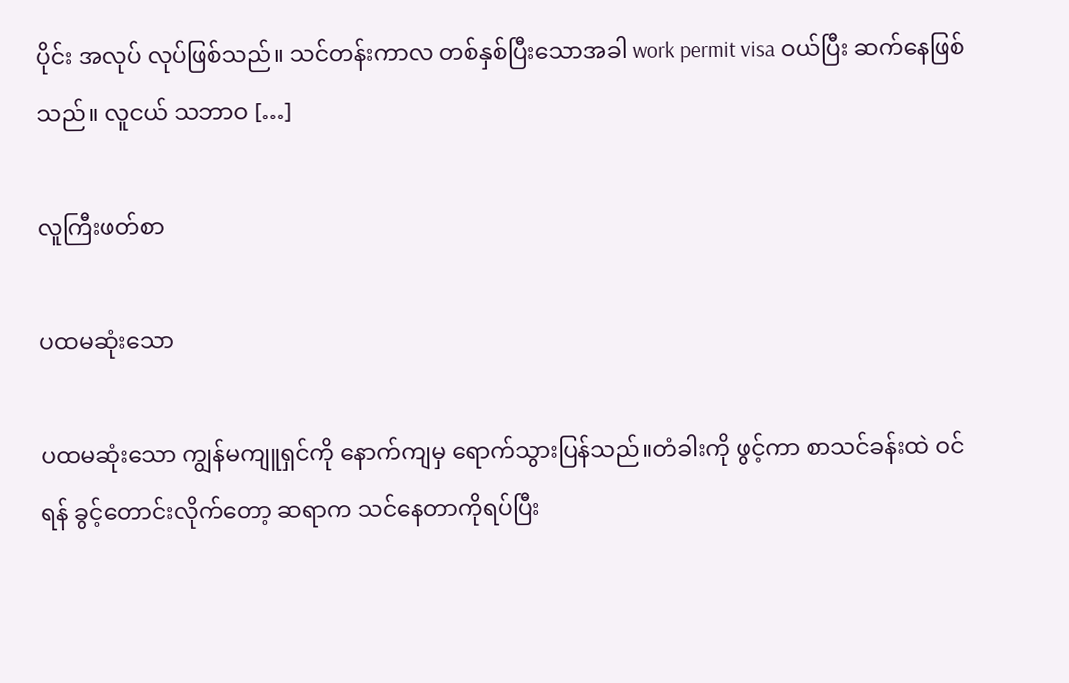ပိုင်း အလုပ် လုပ်ဖြစ်သည်။ သင်တန်းကာလ တစ်နှစ်ပြီးသောအခါ work permit visa ဝယ်ပြီး ဆက်နေဖြစ်သည်။ လူငယ် သဘာဝ […]

လူကြီးဖတ်စာ

ပထမဆုံးသော

ပထမဆုံးသော ကျွန်မကျူရှင်ကို နောက်ကျမှ ရောက်သွားပြန်သည်။တံခါးကို ဖွင့်ကာ စာသင်ခန်းထဲ ဝင်ရန် ခွင့်တောင်းလိုက်တော့ ဆရာက သင်နေတာကိုရပ်ပြီး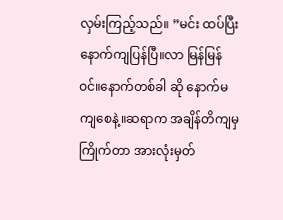လှမ်းကြည့်သည်။ ”မင်း ထပ်ပြီးနောက်ကျပြန်ပြီ။လာ မြန်မြန်ဝင်။နောက်တစ်ခါ ဆို နောက်မကျစေနဲ့။ဆရာက အချိန်တိကျမှကြိုက်တာ အားလုံးမှတ်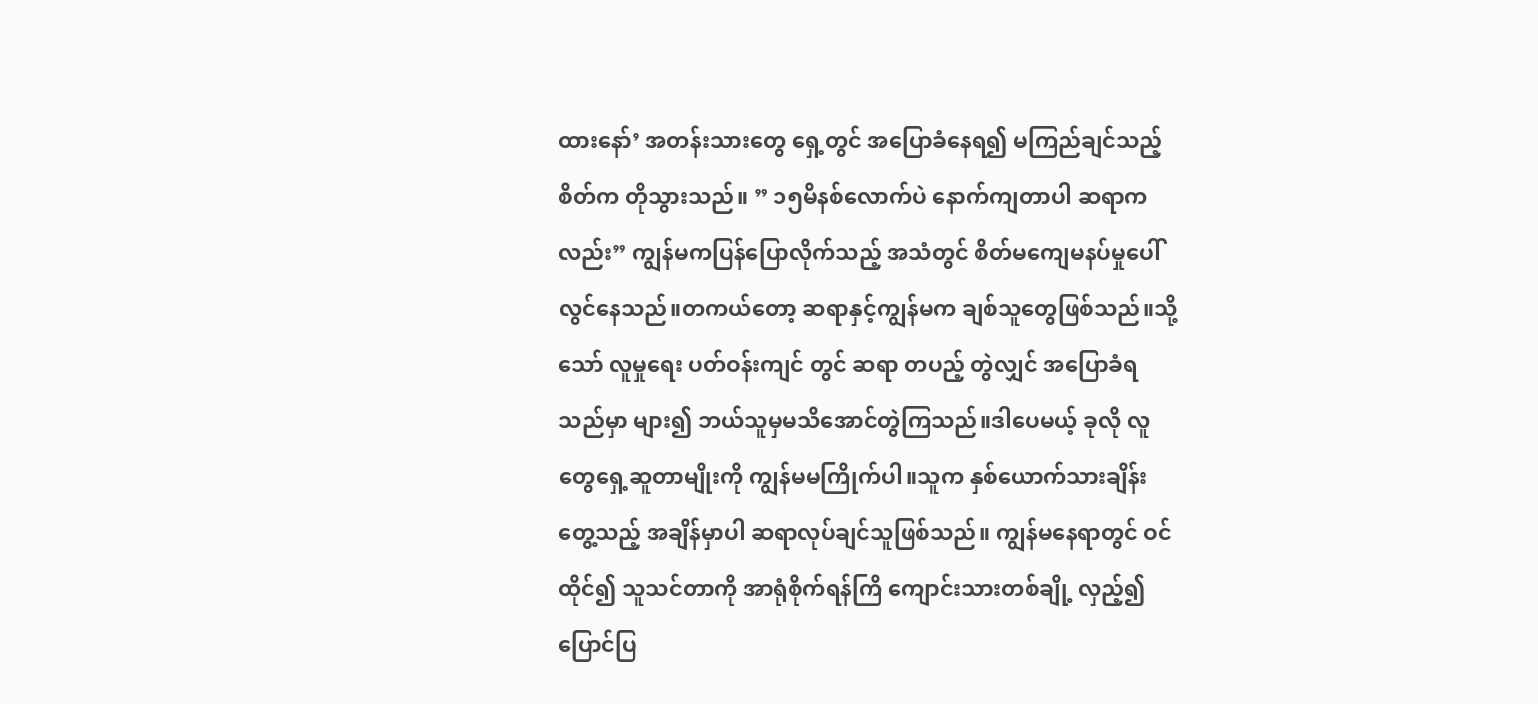ထားနော်’ အတန်းသားတွေ ရှေ့တွင် အပြောခံနေရ၍ မကြည်ချင်သည့်စိတ်က တိုသွားသည်။ ” ၁၅မိနစ်လောက်ပဲ နောက်ကျတာပါ ဆရာကလည်း” ကျွန်မကပြန်ပြောလိုက်သည့် အသံတွင် စိတ်မကျေမနပ်မှုပေါ်လွင်နေသည်။တကယ်တော့ ဆရာနှင့်ကျွန်မက ချစ်သူတွေဖြစ်သည်။သို့သော် လူမှုရေး ပတ်ဝန်းကျင် တွင် ဆရာ တပည့် တွဲလျှင် အပြောခံရသည်မှာ များ၍ ဘယ်သူမှမသိအောင်တွဲကြသည်။ဒါပေမယ့် ခုလို လူတွေရှေ့ဆူတာမျိုးကို ကျွန်မမကြိုက်ပါ။သူက နှစ်ယောက်သားချိန်းတွေ့သည့် အချိန်မှာပါ ဆရာလုပ်ချင်သူဖြစ်သည်။ ကျွန်မနေရာတွင် ဝင်ထိုင်၍ သူသင်တာကို အာရုံစိုက်ရန်ကြိ ကျောင်းသားတစ်ချို့ လှည့်၍ပြောင်ပြ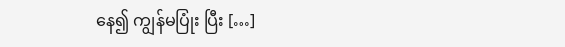နေ၍ ကျွန်မပြုံး ပြီး […]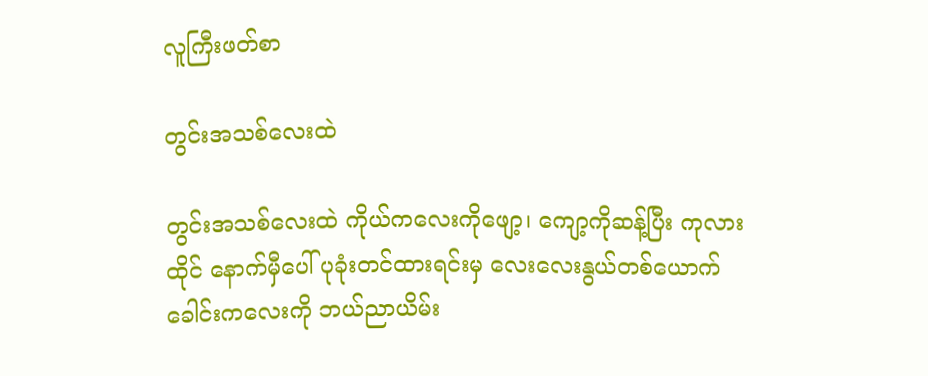လူကြီးဖတ်စာ

တွင်းအသစ်လေးထဲ

တွင်းအသစ်လေးထဲ ကိုယ်ကလေးကိုဖျော့၊ ကျော့ကိုဆန့်ပြီး ကုလားထိုင် နောက်မှီပေါ် ပုခုံးတင်ထားရင်းမှ လေးလေးနွယ်တစ်ယောက် ခေါင်းကလေးကို ဘယ်ညာယိမ်း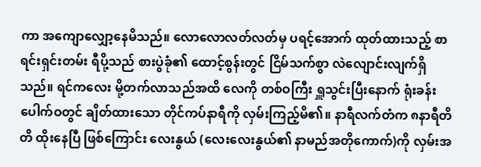ကာ အကျောလျှော့နေမိသည်။ လောလောလတ်လတ်မှ ပရင့်အောက် ထုတ်ထားသည့် စာရင်းရှင်းတမ်း ရီပို့သည် စားပွဲခုံ၏ ထောင့်စွန်းတွင် ငြိမ်သက်စွာ လဲလျောင်းလျက်ရှိသည်။ ရင်ကလေး မို့တက်လာသည်အထိ လေကို တစ်ဝကြီး ရှူသွင်းပြီးနောက် ရုံးခန်းပေါက်ဝတွင် ချိတ်ထားသော တိုင်ကပ်နာရီကို လှမ်းကြည့်မိ၏။ နာရီလက်တံက ၈နာရီတိတိ ထိုးနေပြီ ဖြစ်ကြောင်း လေးနွယ် (လေးလေးနွယ်၏ နာမည်အတိုကောက်)ကို လှမ်းအ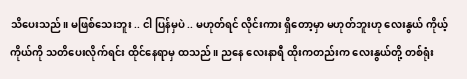သိပေးသည်။ မဖြစ်သေးဘူး .. ငါ ပြန်မှပဲ .. မဟုတ်ရင် လိုင်းကား ရှိတော့မှာ မဟုတ်ဘူးဟု လေးနွယ် ကိုယ့်ကိုယ်ကို သတိပေးလိုက်ရင်း ထိုင်နေရာမှ ထသည်။ ညနေ လေးနာရီ ထိုးကတည်းက လေးနွယ်တို့ တစ်ရုံး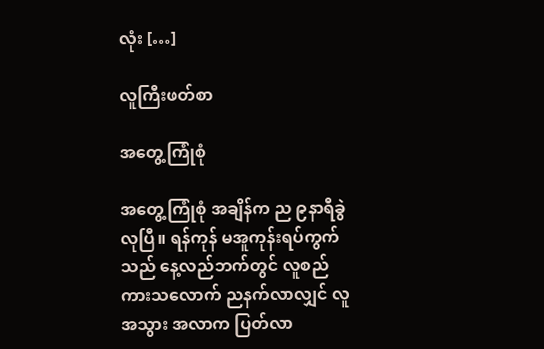လုံး […]

လူကြီးဖတ်စာ

အတွေ့ကြုံစုံ

အတွေ့ကြုံစုံ အချိန်က ည ၉နာရီခွဲလုပြီ။ ရန်ကုန် မအူကုန်းရပ်ကွက်သည် နေ့လည်ဘက်တွင် လူစည်ကားသလောက် ညနက်လာလျှင် လူအသွား အလာက ပြတ်လာ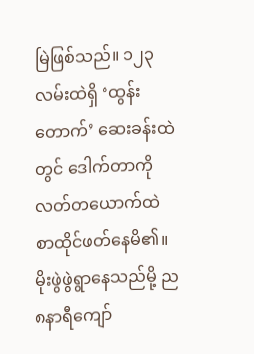မြဲဖြစ်သည်။ ၁၂၃လမ်းထဲရှိ ‘ထွန်းတောက်’ ဆေးခန်းထဲတွင် ဒေါက်တာကိုလတ်တယောက်ထဲ စာထိုင်ဖတ်နေမိ၏။ မိုးဖွဲဖွဲရွာနေသည်မို့ ည၈နာရီကျော်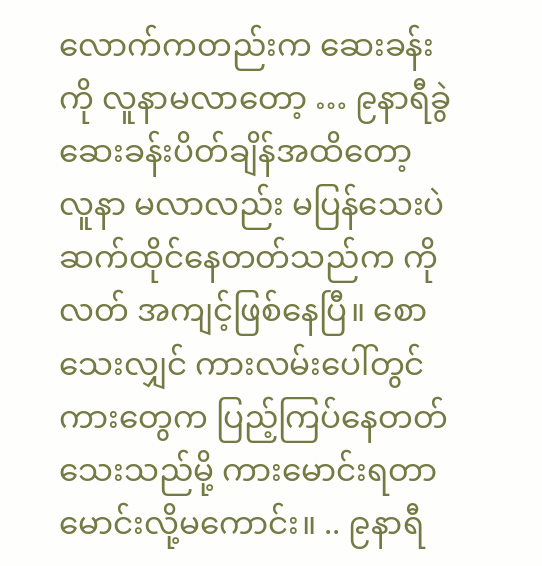လောက်ကတည်းက ဆေးခန်းကို လူနာမလာတော့ … ၉နာရီခွဲ ဆေးခန်းပိတ်ချိန်အထိတော့ လူနာ မလာလည်း မပြန်သေးပဲ ဆက်ထိုင်နေတတ်သည်က ကိုလတ် အကျင့်ဖြစ်နေပြီ။ စောသေးလျှင် ကားလမ်းပေါ်တွင်ကားတွေက ပြည့်ကြပ်နေတတ်သေးသည်မို့ ကားမောင်းရတာ မောင်းလို့မကောင်း။ .. ၉နာရီ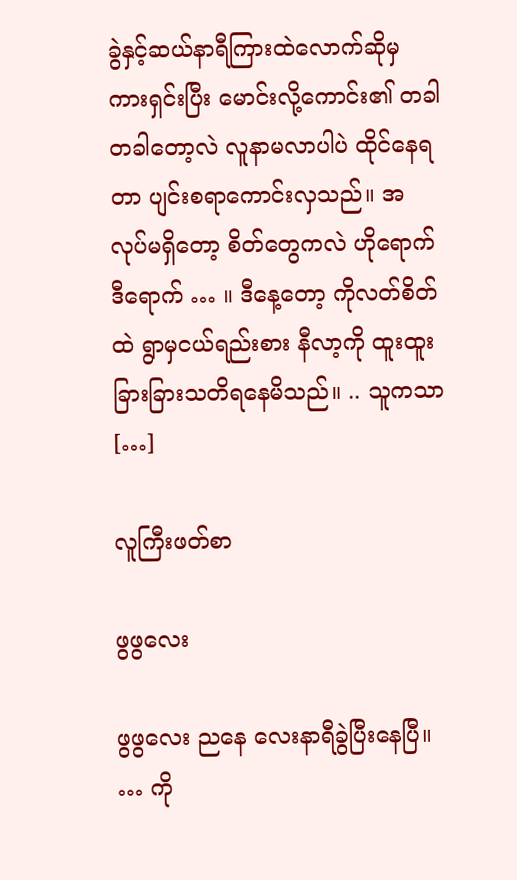ခွဲနှင့်ဆယ်နာရီကြားထဲလောက်ဆိုမှ ကားရှင်းပြီး မောင်းလို့ကောင်း၏ တခါတခါတော့လဲ လူနာမလာပါပဲ ထိုင်နေရတာ ပျင်းစရာကောင်းလှသည်။ အလုပ်မရှိတော့ စိတ်တွေကလဲ ဟိုရောက်ဒီရောက် … ။ ဒီနေ့တော့ ကိုလတ်စိတ်ထဲ ရွာမှငယ်ရည်းစား နီလာ့ကို ထူးထူးခြားခြားသတိရနေမိသည်။ .. သူကသာ […]

လူကြီးဖတ်စာ

ဖွဖွလေး

ဖွဖွလေး ညနေ လေးနာရီခွဲပြီးနေပြီ။ … ကို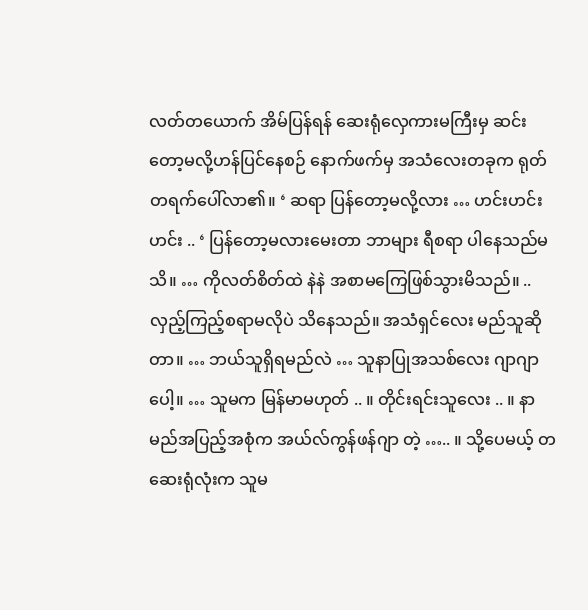လတ်တယောက် အိမ်ပြန်ရန် ဆေးရုံလှေကားမကြီးမှ ဆင်းတော့မလို့ဟန်ပြင်နေစဉ် နောက်ဖက်မှ အသံလေးတခုက ရုတ်တရက်ပေါ်လာ၏။ ‘ ဆရာ ပြန်တော့မလို့လား … ဟင်းဟင်းဟင်း .. ‘ ပြန်တော့မလားမေးတာ ဘာများ ရီစရာ ပါနေသည်မသိ။ … ကိုလတ်စိတ်ထဲ နဲနဲ အစာမကြေဖြစ်သွားမိသည်။ .. လှည့်ကြည့်စရာမလိုပဲ သိနေသည်။ အသံရှင်လေး မည်သူဆိုတာ။ … ဘယ်သူရှိရမည်လဲ … သူနာပြုအသစ်လေး ဂျာဂျာ ပေါ့။ … သူမက မြန်မာမဟုတ် .. ။ တိုင်းရင်းသူလေး .. ။ နာမည်အပြည့်အစုံက အယ်လ်ကွန်ဖန်ဂျာ တဲ့ ….. ။ သို့ပေမယ့် တဆေးရုံလုံးက သူမ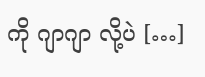ကို ဂျာဂျာ လို့ပဲ […]